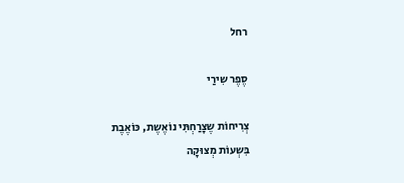רחל

סֶפֶר שִירַי

צְרִיחוֹת שֶצָרַחְתִּי נוֹאֶשֶת, כּוֹאֶבֶת
בִּשְעוֹת מְצוּקָה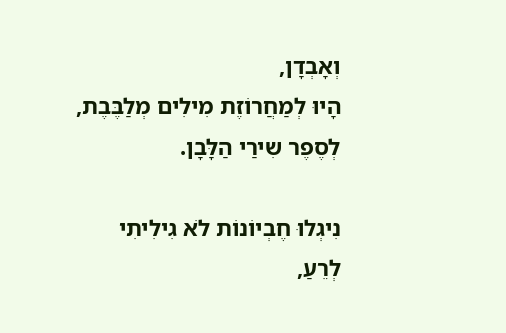וְאָבְדָן,
הָיוּ לְמַחֲרוֹזֶת מִילִים מְלַבֶּבֶת,
לְסֶפֶר שִירַי הַלָּבָן.

נִיגְלוּ חֶבְיוֹנוֹת לֹא גִילִיתִי לְרֵעַ,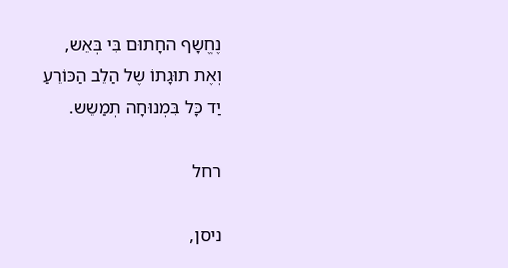נֶחֱשָף החָתוּם בִּי בְּאֵש,
וְאֶת תוּגָתוֹ שֶל הַלֵב הַכּוֹרֵעַ
יַד כָּל בִּמְנוּחָה תְמַשֵש.

רחל

ניסן,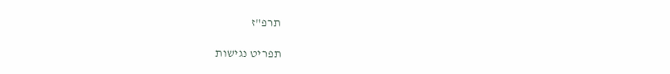תרפ"ז

תפריט נגישות